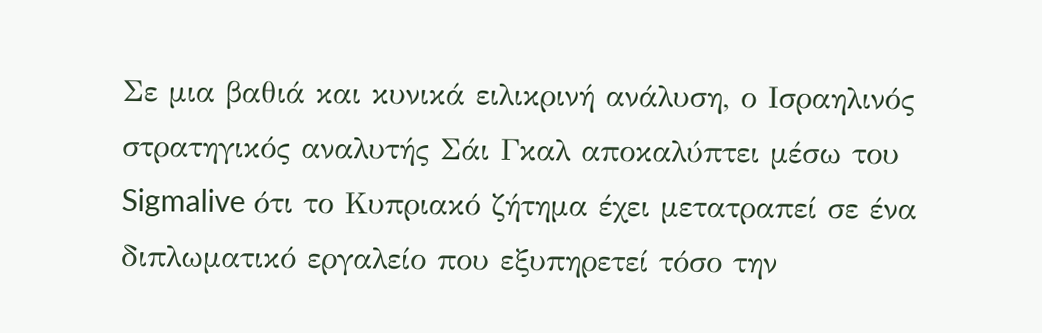Σε μια βαθιά και κυνικά ειλικρινή ανάλυση, ο Ισραηλινός στρατηγικός αναλυτής Σάι Γκαλ αποκαλύπτει μέσω του Sigmalive ότι το Κυπριακό ζήτημα έχει μετατραπεί σε ένα διπλωματικό εργαλείο που εξυπηρετεί τόσο την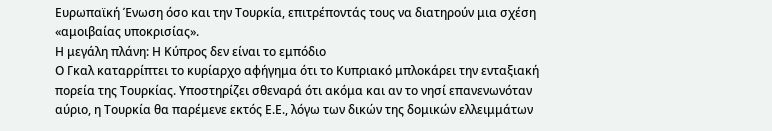Ευρωπαϊκή Ένωση όσο και την Τουρκία, επιτρέποντάς τους να διατηρούν μια σχέση «αμοιβαίας υποκρισίας».
Η μεγάλη πλάνη: Η Κύπρος δεν είναι το εμπόδιο
Ο Γκαλ καταρρίπτει το κυρίαρχο αφήγημα ότι το Κυπριακό μπλοκάρει την ενταξιακή πορεία της Τουρκίας. Υποστηρίζει σθεναρά ότι ακόμα και αν το νησί επανενωνόταν αύριο, η Τουρκία θα παρέμενε εκτός Ε.Ε., λόγω των δικών της δομικών ελλειμμάτων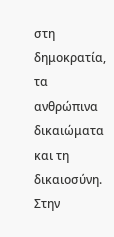στη δημοκρατία, τα ανθρώπινα δικαιώματα και τη δικαιοσύνη.
Στην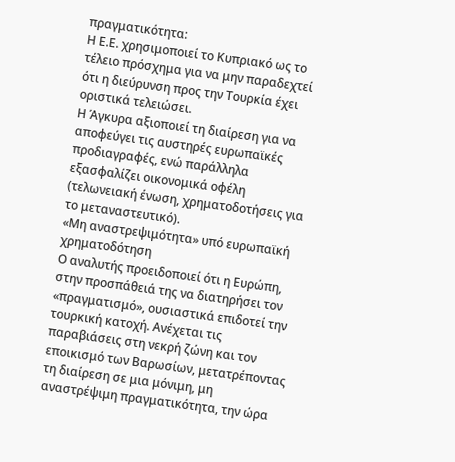πραγματικότητα:
Η Ε.Ε. χρησιμοποιεί το Κυπριακό ως το τέλειο πρόσχημα για να μην παραδεχτεί ότι η διεύρυνση προς την Τουρκία έχει οριστικά τελειώσει.
Η Άγκυρα αξιοποιεί τη διαίρεση για να αποφεύγει τις αυστηρές ευρωπαϊκές προδιαγραφές, ενώ παράλληλα εξασφαλίζει οικονομικά οφέλη (τελωνειακή ένωση, χρηματοδοτήσεις για το μεταναστευτικό).
«Μη αναστρεψιμότητα» υπό ευρωπαϊκή χρηματοδότηση
Ο αναλυτής προειδοποιεί ότι η Ευρώπη, στην προσπάθειά της να διατηρήσει τον «πραγματισμό», ουσιαστικά επιδοτεί την τουρκική κατοχή. Ανέχεται τις παραβιάσεις στη νεκρή ζώνη και τον εποικισμό των Βαρωσίων, μετατρέποντας τη διαίρεση σε μια μόνιμη, μη αναστρέψιμη πραγματικότητα, την ώρα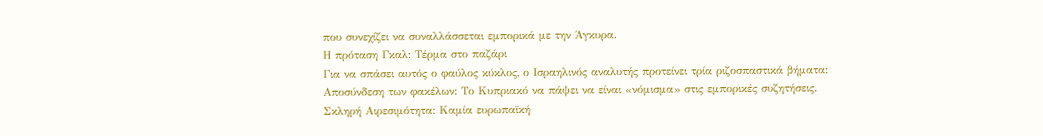που συνεχίζει να συναλλάσσεται εμπορικά με την Άγκυρα.
Η πρόταση Γκαλ: Τέρμα στο παζάρι
Για να σπάσει αυτός ο φαύλος κύκλος, ο Ισραηλινός αναλυτής προτείνει τρία ριζοσπαστικά βήματα:
Αποσύνδεση των φακέλων: Το Κυπριακό να πάψει να είναι «νόμισμα» στις εμπορικές συζητήσεις.
Σκληρή Αιρεσιμότητα: Καμία ευρωπαϊκή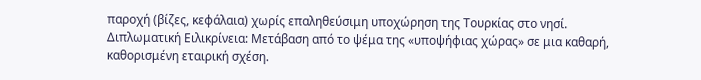παροχή (βίζες, κεφάλαια) χωρίς επαληθεύσιμη υποχώρηση της Τουρκίας στο νησί.
Διπλωματική Ειλικρίνεια: Μετάβαση από το ψέμα της «υποψήφιας χώρας» σε μια καθαρή, καθορισμένη εταιρική σχέση.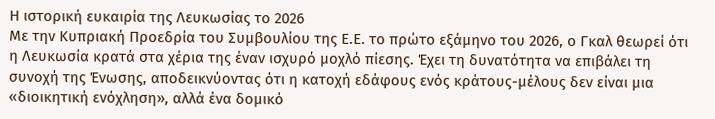Η ιστορική ευκαιρία της Λευκωσίας το 2026
Με την Κυπριακή Προεδρία του Συμβουλίου της Ε.Ε. το πρώτο εξάμηνο του 2026, ο Γκαλ θεωρεί ότι η Λευκωσία κρατά στα χέρια της έναν ισχυρό μοχλό πίεσης. Έχει τη δυνατότητα να επιβάλει τη συνοχή της Ένωσης, αποδεικνύοντας ότι η κατοχή εδάφους ενός κράτους-μέλους δεν είναι μια «διοικητική ενόχληση», αλλά ένα δομικό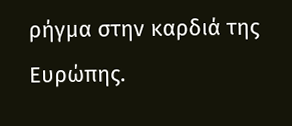ρήγμα στην καρδιά της Ευρώπης.